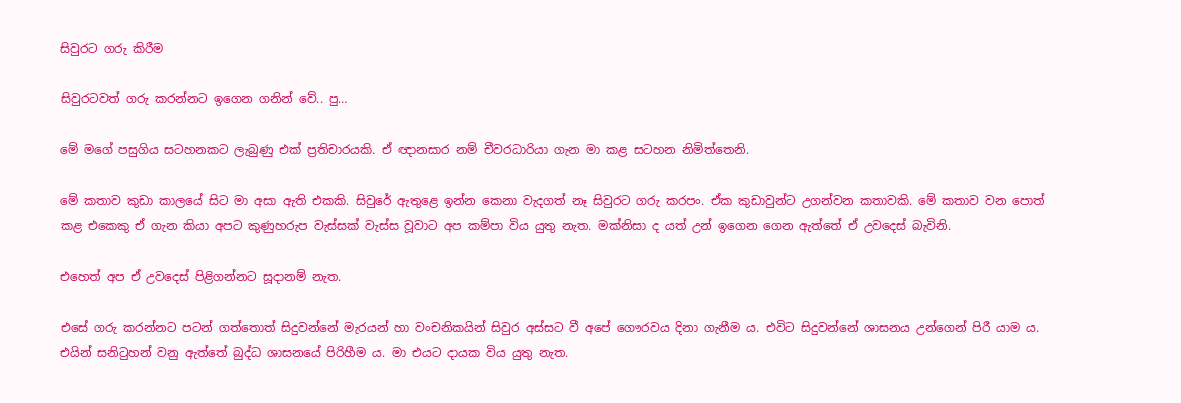සිවුරට ගරු කිරීම

සිවුරටවත් ගරු කරන්නට ඉගෙන ගනින් වේ.. පු…

මේ මගේ පසුගිය සටහනකට ලැබුණු එක් ප්‍රතිචාරයකි. ඒ ඥානසාර නම් චීවරධාරියා ගැන මා කළ සටහන නිමිත්තෙනි.

මේ කතාව කුඩා කාලයේ සිට මා අසා ඇති එකකි. සිවුරේ ඇතුළෙ ඉන්න කෙනා වැදගත් නෑ සිවුරට ගරු කරපං. ඒක කුඩාවුන්ට උගන්වන කතාවකි. මේ කතාව වන පොත් කළ එකෙකු ඒ ගැන කියා අපට කුණුහරුප වැස්සක් වැස්ස වූවාට අප කම්පා විය යුතු නැත. මක්නිසා ද යත් උන් ඉගෙන ගෙන ඇත්තේ ඒ උවදෙස් බැවිනි.

එහෙත් අප ඒ උවදෙස් පිළිගන්නට සූදානම් නැත.

එසේ ගරු කරන්නට පටන් ගත්තොත් සිදුවන්නේ මැරයන් හා වංචනිකයින් සිවුර අස්සට වී අපේ ගෞරවය දිනා ගැනීම ය. එවිට සිදුවන්නේ ශාසනය උන්ගෙන් පිරී යාම ය. එයින් සනිටුහන් වනු ඇත්තේ බුද්ධ ශාසනයේ පිරිහීම ය. මා එයට දායක විය යුතු නැත.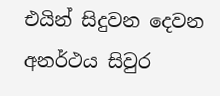එයින් සිදුවන දෙවන අනර්ථය සිවුර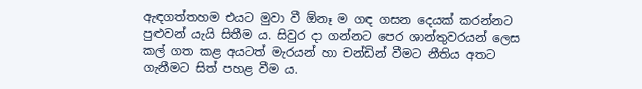ඇඳගත්තහම එයට මුවා වී ඕනෑ ම ගඳ ගසන දෙයක් කරන්නට පුළුවන් යැයි සිතීම ය. සිවුර දා ගන්නට පෙර ශාන්තුවරයන් ලෙස කල් ගත කළ අයටත් මැරයන් හා චන්ඩින් වීමට නීතිය අතට ගැනීමට සිත් පහළ වීම ය.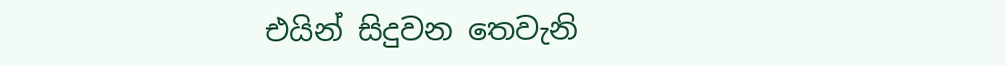එයින් සිදුවන තෙවැනි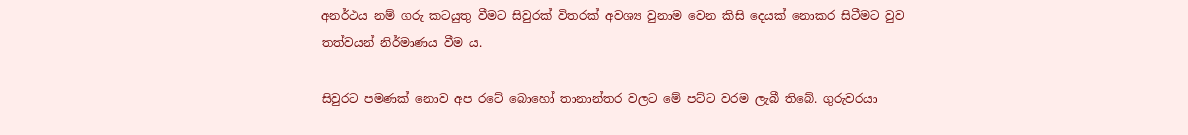අනර්ථය නම් ගරු කටයුතු වීමට සිවුරක් විතරක් අවශ්‍ය වුනාම වෙන කිසි දෙයක් නොකර සිටීමට වුව තත්වයන් නිර්මාණය වීම ය.

සිවුරට පමණක් නොව අප රටේ බොහෝ තානාන්තර වලට මේ පට්ට වරම ලැබී තිබේ. ගුරුවරයා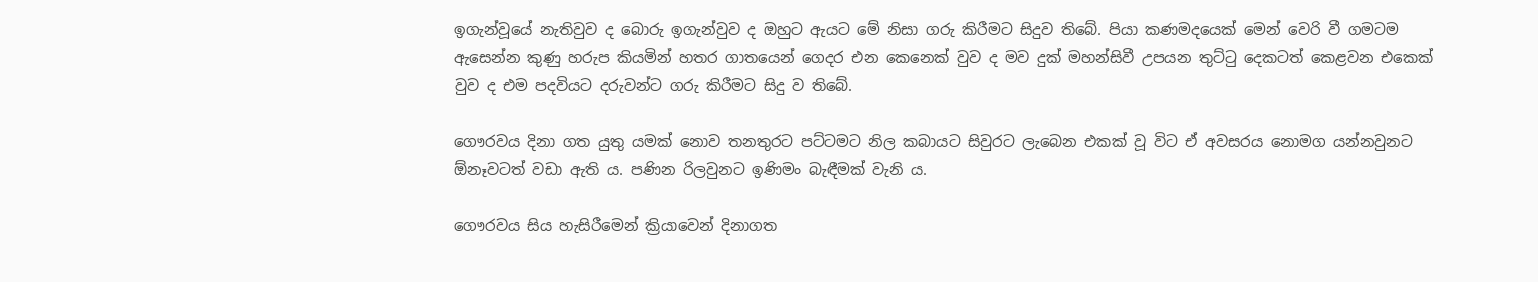ඉගැන්වූයේ නැතිවුව ද බොරු ඉගැන්වුව ද ඔහුට ඇයට මේ නිසා ගරු කිරීමට සිදුව තිබේ. පියා කණමදයෙක් මෙන් වෙරි වී ගමටම ඇසෙන්න කුණු හරුප කියමින් හතර ගාතයෙන් ගෙදර එන කෙනෙක් වුව ද මව දුක් මහන්සිවී උපයන තුට්ටු දෙකටත් කෙළවන එකෙක් වුව ද එම පදවියට දරුවන්ට ගරු කිරීමට සිදු ව තිබේ.

ගෞරවය දිනා ගත යුතු යමක් නොව තනතුරට පට්ටමට නිල කබායට සිවුරට ලැබෙන එකක් වූ විට ඒ අවසරය නොමග යන්නවුනට ඕනෑවටත් වඩා ඇති ය. පණින රිලවුනට ඉණිමං බැඳීමක් වැනි ය.

ගෞරවය සිය හැසිරීමෙන් ක්‍රියාවෙන් දිනාගත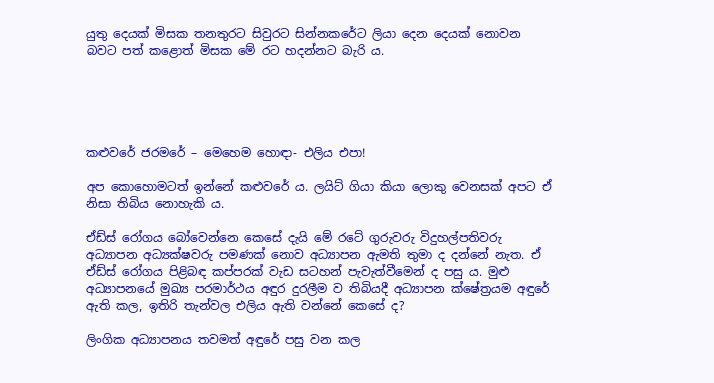යුතු දෙයක් මිසක තනතුරට සිවුරට සින්නකරේට ලියා දෙන දෙයක් නොවන බවට පත් කළොත් මිසක මේ රට හදන්නට බැරි ය.





කළුවරේ ජරමරේ – මෙහෙම හොඳා- එලිය එපා!

අප කොහොමටත් ඉන්නේ කළුවරේ ය. ලයිට් ගියා කියා ලොකු වෙනසක් අපට ඒ නිසා තිබිය නොහැකි ය.

ඒඩ්ස් රෝගය බෝවෙන්නෙ කෙසේ දැයි මේ රටේ ගුරුවරු විදුහල්පතිවරු අධ්‍යාපන අධ්‍යක්ෂවරු පමණක් නොව අධ්‍යාපන ඇමති තුමා ද දන්නේ නැත. ඒ ඒඩ්ස් රෝගය පිළිබඳ කප්පරක් වැඩ සටහන් පැවැත්වීමෙන් ද පසු ය. මුළු අධ්‍යාපනයේ මුඛ්‍ය පරමාර්ථය අඳුර දුරලීම ව තිබියදී අධ්‍යාපන ක්ෂේත්‍රයම අඳුරේ ඇති කල, ඉතිරි තැන්වල එලිය ඇති වන්නේ කෙසේ ද?

ලිංගික අධ්‍යාපනය තවමත් අඳුරේ පසු වන කල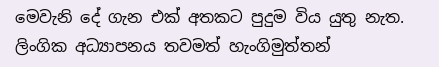මෙවැනි දේ ගැන එක් අතකට පුදුම විය යුතු නැත. ලිංගික අධ්‍යාපනය තවමත් හැංගිමුත්තන්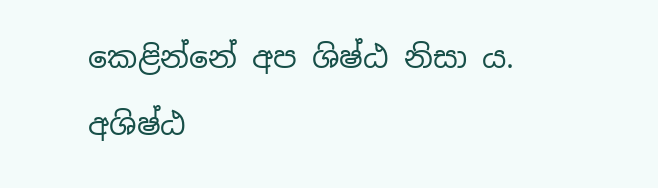කෙළින්නේ අප ශිෂ්ඨ නිසා ය. අශිෂ්ඨ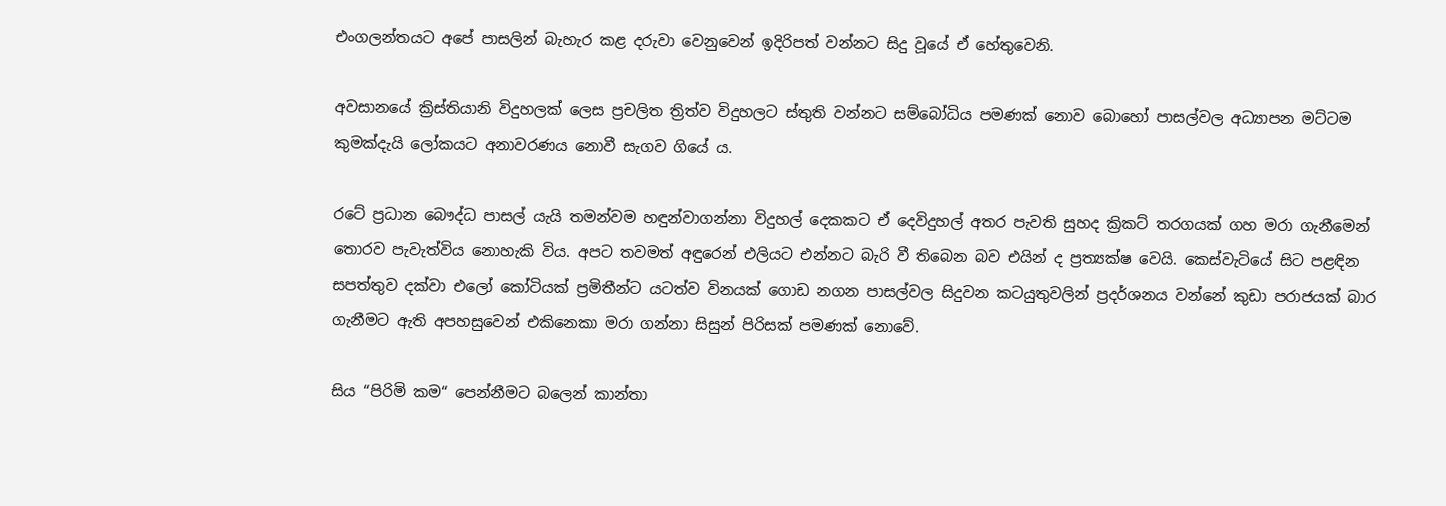එංගලන්තයට අපේ පාසලින් බැහැර කළ දරුවා වෙනුවෙන් ඉදිරිපත් වන්නට සිදු වූයේ ඒ හේතුවෙනි.

අවසානයේ ක්‍රිස්තියානි විදුහලක් ලෙස ප්‍රචලිත ත්‍රිත්ව විදුහලට ස්තුති වන්නට සම්බෝධිය පමණක් නොව බොහෝ පාසල්වල අධ්‍යාපන මට්ටම කුමක්දැයි ලෝකයට අනාවරණය නොවී සැගව ගියේ ය.

රටේ ප්‍රධාන බෞද්ධ පාසල් යැයි තමන්වම හඳුන්වාගන්නා විදුහල් දෙකකට ඒ දෙවිදුහල් අතර පැවති සුහද ක්‍රිකට් තරගයක් ගහ මරා ගැනීමෙන් තොරව පැවැත්විය නොහැකි විය. අපට තවමත් අඳුරෙන් එලියට එන්නට බැරි වී තිබෙන බව එයින් ද ප්‍රත්‍යක්ෂ වෙයි. කෙස්වැටියේ සිට පළඳින සපත්තුව දක්වා එලෝ කෝටියක් ප්‍රමිතීන්ට යටත්ව විනයක් ගොඩ නගන පාසල්වල සිදුවන කටයුතුවලින් ප්‍රදර්ශනය වන්නේ කුඩා පරාජයක් බාර ගැනීමට ඇති අපහසුවෙන් එකිනෙකා මරා ගන්නා සිසුන් පිරිසක් පමණක් නොවේ.

සිය “පිරිමි කම“ පෙන්නීමට බලෙන් කාන්තා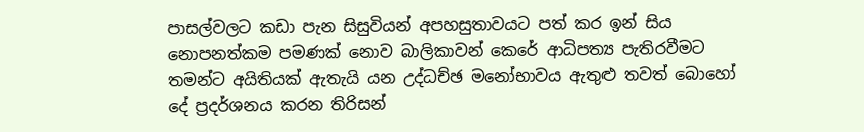පාසල්වලට කඩා පැන සිසුවියන් අපහසුතාවයට පත් කර ඉන් සිය නොපනත්කම පමණක් නොව බාලිකාවන් කෙරේ ආධිපත්‍ය පැතිරවීමට තමන්ට අයිතියක් ඇතැයි යන උද්ධච්ඡ මනෝභාවය ඇතුළු තවත් බොහෝ දේ ප්‍රදර්ශනය කරන තිරිසන්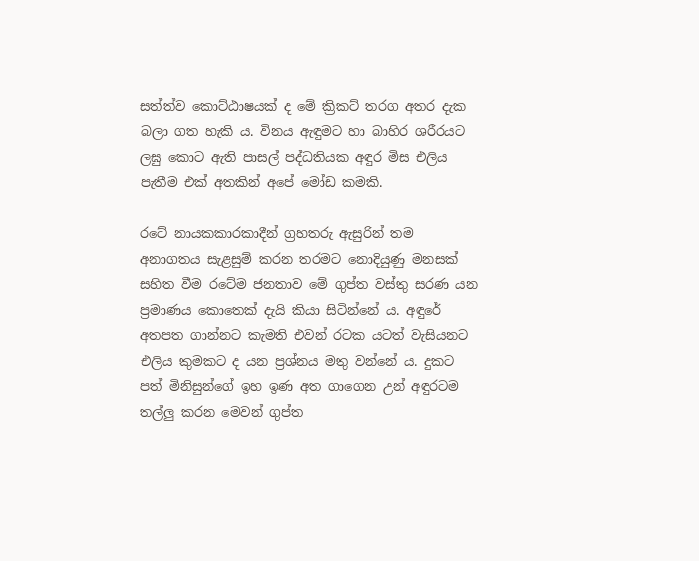සත්ත්ව කොට්ඨාෂයක් ද මේ ක්‍රිකට් තරග අතර දැක බලා ගත හැකි ය. විනය ඇඳුමට හා බාහිර ශරීරයට ලඝු කොට ඇති පාසල් පද්ධතියක අඳුර මිස එලිය පැතීම එක් අතකින් අපේ මෝඩ කමකි.

රටේ නායකකාරකාදීන් ග්‍රහතරු ඇසුරින් තම අනාගතය සැළසුම් කරන තරමට නොදියුණු මනසක් සහිත වීම රටේම ජනතාව මේ ගුප්ත වස්තු සරණ යන ප්‍රමාණය කොතෙක් දැයි කියා සිටින්නේ ය. අඳුරේ අතපත ගාන්නට කැමති එවන් රටක යටත් වැසියනට එලිය කුමකට ද යන ප්‍රශ්නය මතු වන්නේ ය. දුකට පත් මිනිසුන්ගේ ඉහ ඉණ අත ගාගෙන උන් අඳුරටම තල්ලු කරන මෙවන් ගුප්ත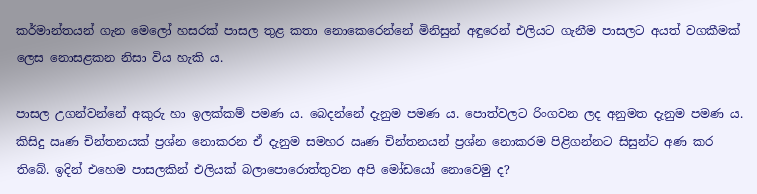කර්මාන්තයන් ගැන මෙලෝ හසරක් පාසල තුළ කතා නොකෙරෙන්නේ මිනිසුන් අඳුරෙන් එලියට ගැනීම පාසලට අයත් වගකීමක් ලෙස නොසළකන නිසා විය හැකි ය.

පාසල උගන්වන්නේ අකුරු හා ඉලක්කම් පමණ ය. බෙදන්නේ දැනුම පමණ ය. පොත්වලට රිංගවන ලද අනුමත දැනුම පමණ ය. කිසිදු ඍණ චින්තනයක් ප්‍රශ්න නොකරන ඒ දැනුම සමහර ඍණ චින්තනයන් ප්‍රශ්න නොකරම පිළිගන්නට සිසුන්ට අණ කර තිබේ. ඉදින් එහෙම පාසලකින් එලියක් බලාපොරොත්තුවන අපි මෝඩයෝ නොවෙමු ද?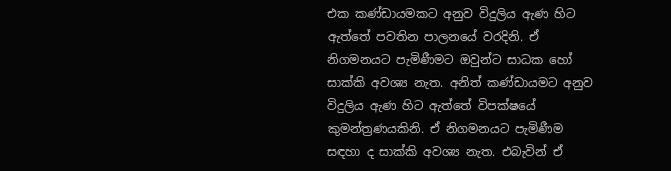එක කණ්ඩායමකට අනුව විදුලිය ඇණ හිට ඇත්තේ පවතින පාලනයේ වරදිනි. ඒ නිගමනයට පැමිණීමට ඔවුන්ට සාධක හෝ සාක්කි අවශ්‍ය නැත. අනිත් කණ්ඩායමට අනුව විදුලිය ඇණ හිට ඇත්තේ විපක්ෂයේ කුමන්ත්‍රණයකිනි. ඒ නිගමනයට පැමිණීම සඳහා ද සාක්කි අවශ්‍ය නැත. එබැවින් ඒ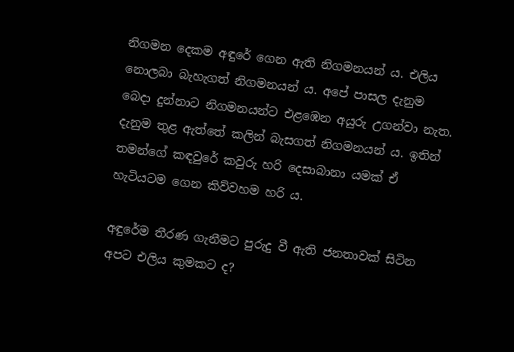නිගමන දෙකම අඳුරේ ගෙන ඇති නිගමනයන් ය. එලිය නොලබා බැහැගත් නිගමනයන් ය. අපේ පාසල දැනුම බෙදා දුන්නාට නිගමනයන්ට එළඹෙන අයුරු උගන්වා නැත. දැනුම තුළ ඇත්තේ කලින් බැසගත් නිගමනයන් ය. ඉතින් තමන්ගේ කඳවුරේ කවුරු හරි දෙසාබානා යමක් ඒ හැටියටම ගෙන කිව්වහම හරි ය.

අඳුරේම තීරණ ගැනීමට පුරුදු වී ඇති ජනතාවක් සිටින අපට එලිය කුමකට ද?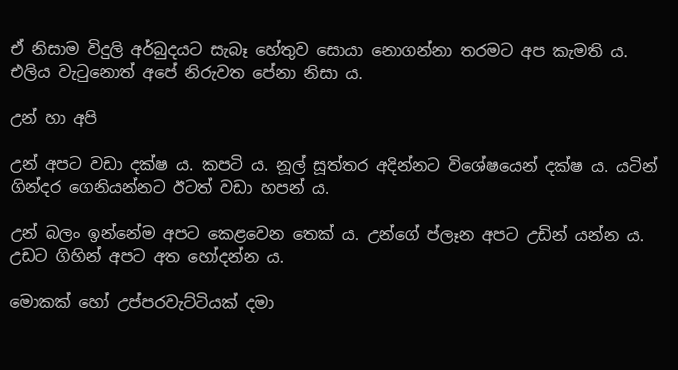ඒ නිසාම විදුලි අර්බුදයට සැබෑ හේතුව සොයා නොගන්නා තරමට අප කැමති ය. එලිය වැටුනොත් අපේ නිරුවත පේනා නිසා ය.

උන් හා අපි

උන් අපට වඩා දක්ෂ ය. කපටි ය. නූල් සූත්තර අදින්නට විශේෂයෙන් දක්ෂ ය. යටින් ගින්දර ගෙනියන්නට ඊටත් වඩා හපන් ය.

උන් බලං ඉන්නේම අපට කෙළවෙන තෙක් ය. උන්ගේ ප්ලෑන අපට උඩින් යන්න ය. උඩට ගිහින් අපට අත හෝදන්න ය.

මොකක් හෝ උප්පරවැට්ටියක් දමා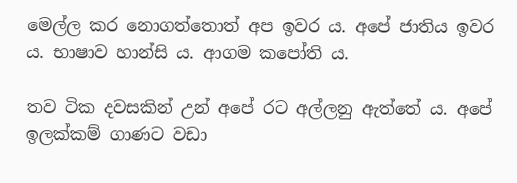මෙල්ල කර නොගත්තොත් අප ඉවර ය. අපේ ජාතිය ඉවර ය. භාෂාව හාන්සි ය. ආගම කපෝති ය.

තව ටික දවසකින් උන් අපේ රට අල්ලනු ඇත්තේ ය. අපේ ඉලක්කම් ගාණට වඩා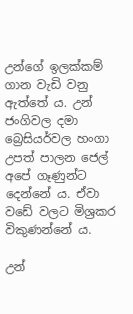උන්ගේ ඉලක්කම් ගාන වැඩි වනු ඇත්තේ ය. උන් ජංගිවල දමා බ්‍රෙසියර්වල හංගා උපත් පාලන ජෙල් අපේ ගෑණුන්ට දෙන්නේ ය. ඒවා වඩේ වලට මිශ්‍රකර විකුණන්නේ ය.

උන්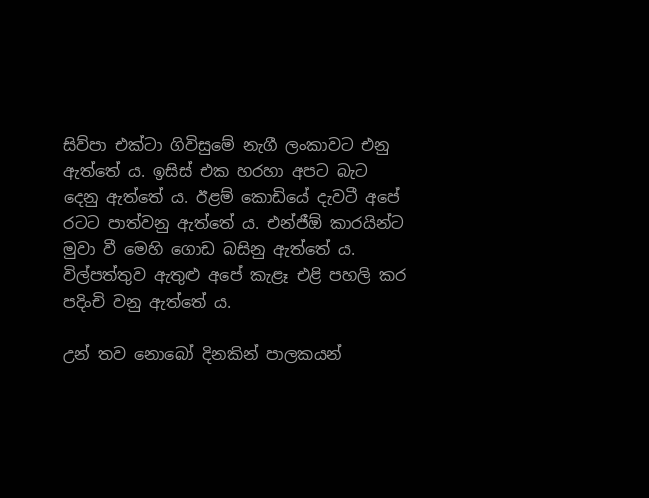සිව්පා එක්ටා ගිවිසුමේ නැගී ලංකාවට එනු ඇත්තේ ය. ඉසිස් එක හරහා අපට බැට දෙනු ඇත්තේ ය. ඊළම් කොඩියේ දැවටී අපේ රටට පාත්වනු ඇත්තේ ය. එන්ජීඕ කාරයින්ට මුවා වී මෙහි ගොඩ බසිනු ඇත්තේ ය. විල්පත්තුව ඇතුළු අපේ කැළෑ එළි පහලි කර පදිංචි වනු ඇත්තේ ය.

උන් තව නොබෝ දිනකින් පාලකයන්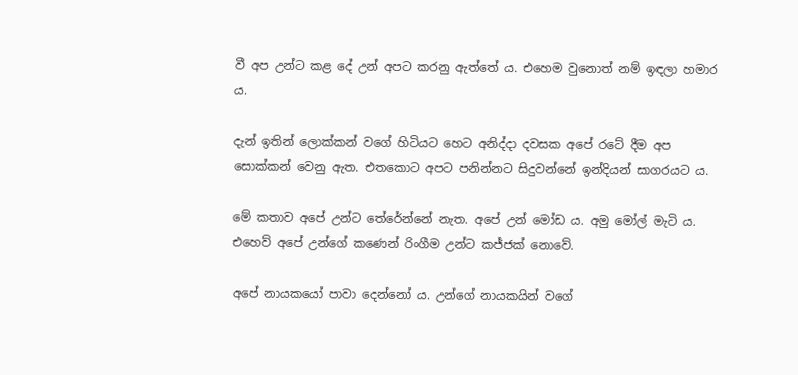වී අප උන්ට කළ දේ උන් අපට කරනු ඇත්තේ ය. එහෙම වුනොත් නම් ඉඳලා හමාර ය.

දැන් ඉතින් ලොක්කන් වගේ හිටියට හෙට අනිද්දා දවසක අපේ රටේ දීම අප සොක්කන් වෙනු ඇත. එතකොට අපට පනින්නට සිදුවන්නේ ඉන්දියන් සාගරයට ය.

මේ කතාව අපේ උන්ට තේරේන්නේ නැත. අපේ උන් මෝඩ ය. අමු මෝල් මැටි ය. එහෙව් අපේ උන්ගේ කණෙන් රිංගීම උන්ට කජ්ජක් නොවේ.

අපේ නායකයෝ පාවා දෙන්නෝ ය. උන්ගේ නායකයින් වගේ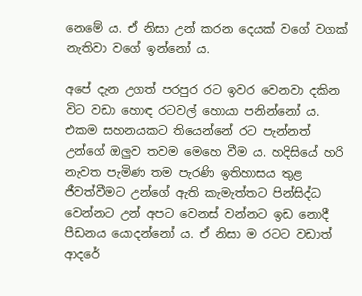නෙමේ ය. ඒ නිසා උන් කරන දෙයක් වගේ වගක් නැතිවා වගේ ඉන්නෝ ය.

අපේ දැන උගත් පරපුර රට ඉවර වෙනවා දකින විට වඩා හොඳ රටවල් හොයා පනින්නෝ ය. එකම සහනයකට තියෙන්නේ රට පැන්නත් උන්ගේ ඔලුව තවම මෙහෙ වීම ය. හදිසියේ හරි නැවත පැමිණ තම පැරණි ඉතිහාසය තුළ ජීවත්වීමට උන්ගේ ඇති කැමැත්තට පින්සිද්ධ වෙන්නට උන් අපට වෙනස් වන්නට ඉඩ නොදී පීඩනය යොදන්නෝ ය. ඒ නිසා ම රටට වඩාත් ආදරේ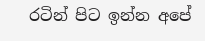රටින් පිට ඉන්න අපේ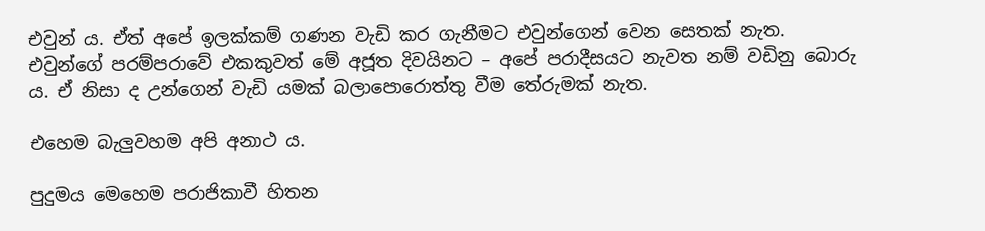එවුන් ය. ඒත් අපේ ඉලක්කම් ගණන වැඩි කර ගැනීමට එවුන්ගෙන් වෙන සෙතක් නැත. එවුන්ගේ පරම්පරාවේ එකකුවත් මේ අජූත දිවයිනට – අපේ පරාදීසයට නැවත නම් වඩිනු බොරු ය. ඒ නිසා ද උන්ගෙන් වැඩි යමක් බලාපොරොත්තු වීම තේරුමක් නැත.

එහෙම බැලුවහම අපි අනාථ ය.

පුදුමය මෙහෙම පරාජිකාවී හිතන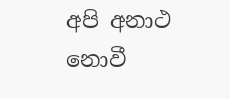අපි අනාථ නොවී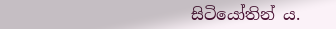සිටියෝතින් ය.